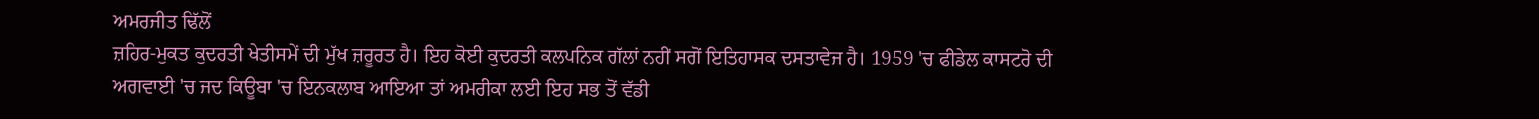ਅਮਰਜੀਤ ਢਿੱਲੋਂ
ਜ਼ਹਿਰ-ਮੁਕਤ ਕੁਦਰਤੀ ਖੇਤੀਸਮੇਂ ਦੀ ਮੁੱਖ ਜ਼ਰੂਰਤ ਹੈ। ਇਹ ਕੋਈ ਕੁਦਰਤੀ ਕਲਪਨਿਕ ਗੱਲਾਂ ਨਹੀਂ ਸਗੋਂ ਇਤਿਹਾਸਕ ਦਸਤਾਵੇਜ ਹੈ। 1959 'ਚ ਫੀਡੇਲ ਕਾਸਟਰੋ ਦੀ ਅਗਵਾਈ 'ਚ ਜਦ ਕਿਊਬਾ 'ਚ ਇਨਕਲਾਬ ਆਇਆ ਤਾਂ ਅਮਰੀਕਾ ਲਈ ਇਹ ਸਭ ਤੋਂ ਵੱਡੀ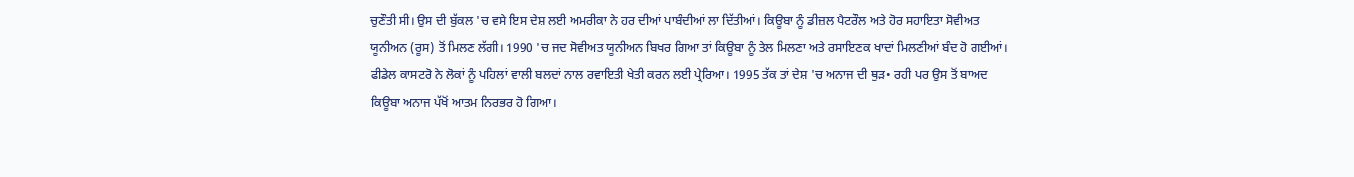ਚੁਣੌਤੀ ਸੀ। ਉਸ ਦੀ ਬੁੱਕਲ 'ਚ ਵਸੇ ਇਸ ਦੇਸ਼ ਲਈ ਅਮਰੀਕਾ ਨੇ ਹਰ ਦੀਆਂ ਪਾਬੰਦੀਆਂ ਲਾ ਦਿੱਤੀਆਂ। ਕਿਊਬਾ ਨੂੰ ਡੀਜ਼ਲ ਪੈਟਰੌਲ ਅਤੇ ਹੋਰ ਸਹਾਇਤਾ ਸੋਵੀਅਤ ਯੂਨੀਅਨ (ਰੂਸ) ਤੋਂ ਮਿਲਣ ਲੱਗੀ। 1990 'ਚ ਜਦ ਸੋਵੀਅਤ ਯੂਨੀਅਨ ਬਿਖਰ ਗਿਆ ਤਾਂ ਕਿਊਬਾ ਨੂੰ ਤੇਲ ਮਿਲਣਾ ਅਤੇ ਰਸਾਇਣਕ ਖਾਦਾਂ ਮਿਲਣੀਆਂ ਬੰਦ ਹੋ ਗਈਆਂ। ਫੀਡੇਲ ਕਾਸਟਰੋ ਨੇ ਲੋਕਾਂ ਨੂੰ ਪਹਿਲਾਂ ਵਾਲੀ ਬਲਦਾਂ ਨਾਲ ਰਵਾਇਤੀ ਖੇਤੀ ਕਰਨ ਲਈ ਪ੍ਰੇਰਿਆ। 1995 ਤੱਕ ਤਾਂ ਦੇਸ਼ 'ਚ ਅਨਾਜ ਦੀ ਥੁੜ• ਰਹੀ ਪਰ ਉਸ ਤੋਂ ਬਾਅਦ ਕਿਊਬਾ ਅਨਾਜ ਪੱਖੋਂ ਆਤਮ ਨਿਰਭਰ ਹੋ ਗਿਆ।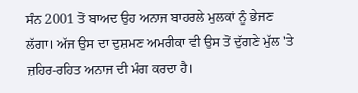ਸੰਨ 2001 ਤੋਂ ਬਾਅਦ ਉਹ ਅਨਾਜ ਬਾਹਰਲੇ ਮੁਲਕਾਂ ਨੂੰ ਭੇਜਣ ਲੱਗਾ। ਅੱਜ ਉਸ ਦਾ ਦੁਸ਼ਮਣ ਅਮਰੀਕਾ ਵੀ ਉਸ ਤੋਂ ਦੁੱਗਣੇ ਮੁੱਲ 'ਤੇ ਜ਼ਹਿਰ-ਰਹਿਤ ਅਨਾਜ ਦੀ ਮੰਗ ਕਰਦਾ ਹੈ।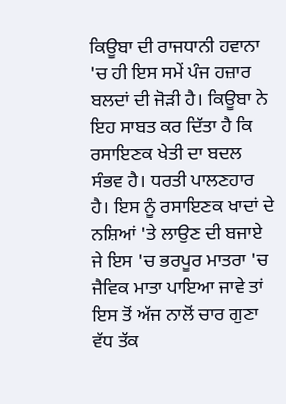ਕਿਊਬਾ ਦੀ ਰਾਜਧਾਨੀ ਹਵਾਨਾ 'ਚ ਹੀ ਇਸ ਸਮੇਂ ਪੰਜ ਹਜ਼ਾਰ ਬਲਦਾਂ ਦੀ ਜੋੜੀ ਹੈ। ਕਿਊਬਾ ਨੇ ਇਹ ਸਾਬਤ ਕਰ ਦਿੱਤਾ ਹੈ ਕਿ ਰਸਾਇਣਕ ਖੇਤੀ ਦਾ ਬਦਲ ਸੰਭਵ ਹੈ। ਧਰਤੀ ਪਾਲਣਹਾਰ ਹੈ। ਇਸ ਨੂੰ ਰਸਾਇਣਕ ਖਾਦਾਂ ਦੇ ਨਸ਼ਿਆਂ 'ਤੇ ਲਾਉਣ ਦੀ ਬਜਾਏ ਜੇ ਇਸ 'ਚ ਭਰਪੂਰ ਮਾਤਰਾ 'ਚ ਜੈਵਿਕ ਮਾਤਾ ਪਾਇਆ ਜਾਵੇ ਤਾਂ ਇਸ ਤੋਂ ਅੱਜ ਨਾਲੋਂ ਚਾਰ ਗੁਣਾ ਵੱਧ ਤੱਕ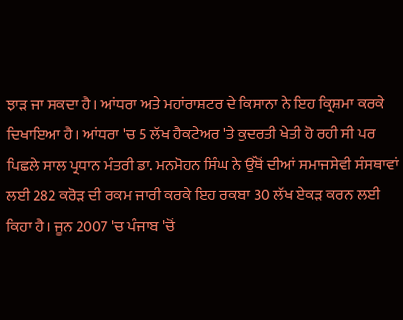ਝਾੜ ਜਾ ਸਕਦਾ ਹੈ। ਆਂਧਰਾ ਅਤੇ ਮਹਾਂਰਾਸ਼ਟਰ ਦੇ ਕਿਸਾਨਾ ਨੇ ਇਹ ਕ੍ਰਿਸ਼ਮਾ ਕਰਕੇ ਦਿਖਾਇਆ ਹੈ। ਆਂਧਰਾ 'ਚ 5 ਲੱਖ ਹੈਕਟੇਅਰ 'ਤੇ ਕੁਦਰਤੀ ਖੇਤੀ ਹੋ ਰਹੀ ਸੀ ਪਰ ਪਿਛਲੇ ਸਾਲ ਪ੍ਰਧਾਨ ਮੰਤਰੀ ਡਾ. ਮਨਮੋਹਨ ਸਿੰਘ ਨੇ ਉੱਥੋਂ ਦੀਆਂ ਸਮਾਜਸੇਵੀ ਸੰਸਥਾਵਾਂ ਲਈ 282 ਕਰੋੜ ਦੀ ਰਕਮ ਜਾਰੀ ਕਰਕੇ ਇਹ ਰਕਬਾ 30 ਲੱਖ ਏਕੜ ਕਰਨ ਲਈ ਕਿਹਾ ਹੈ। ਜੂਨ 2007 'ਚ ਪੰਜਾਬ 'ਚੋਂ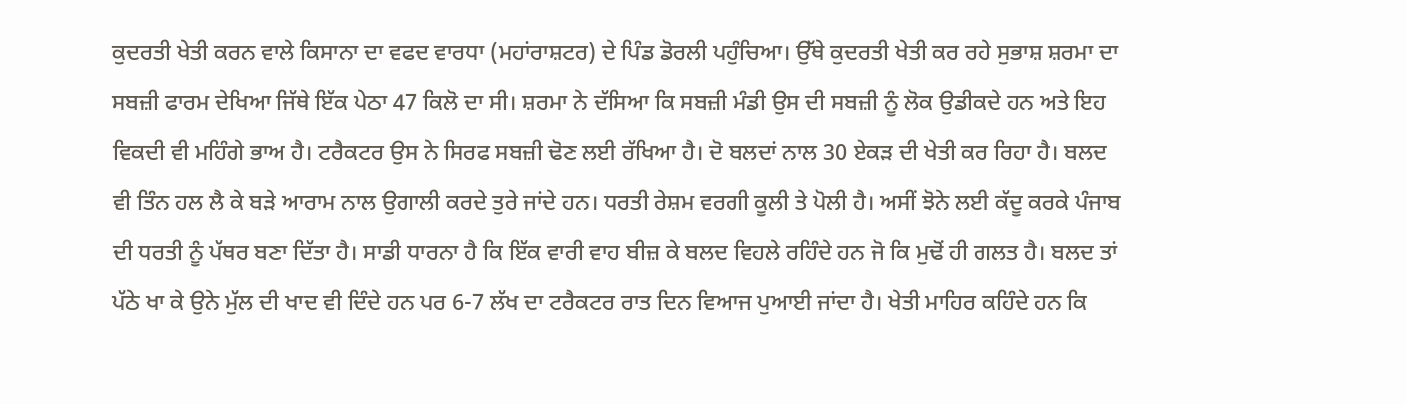ਕੁਦਰਤੀ ਖੇਤੀ ਕਰਨ ਵਾਲੇ ਕਿਸਾਨਾ ਦਾ ਵਫਦ ਵਾਰਧਾ (ਮਹਾਂਰਾਸ਼ਟਰ) ਦੇ ਪਿੰਡ ਡੋਰਲੀ ਪਹੁੰਚਿਆ। ਉੱਥੇ ਕੁਦਰਤੀ ਖੇਤੀ ਕਰ ਰਹੇ ਸੁਭਾਸ਼ ਸ਼ਰਮਾ ਦਾ ਸਬਜ਼ੀ ਫਾਰਮ ਦੇਖਿਆ ਜਿੱਥੇ ਇੱਕ ਪੇਠਾ 47 ਕਿਲੋ ਦਾ ਸੀ। ਸ਼ਰਮਾ ਨੇ ਦੱਸਿਆ ਕਿ ਸਬਜ਼ੀ ਮੰਡੀ ਉਸ ਦੀ ਸਬਜ਼ੀ ਨੂੰ ਲੋਕ ਉਡੀਕਦੇ ਹਨ ਅਤੇ ਇਹ ਵਿਕਦੀ ਵੀ ਮਹਿੰਗੇ ਭਾਅ ਹੈ। ਟਰੈਕਟਰ ਉਸ ਨੇ ਸਿਰਫ ਸਬਜ਼ੀ ਢੋਣ ਲਈ ਰੱਖਿਆ ਹੈ। ਦੋ ਬਲਦਾਂ ਨਾਲ 30 ਏਕੜ ਦੀ ਖੇਤੀ ਕਰ ਰਿਹਾ ਹੈ। ਬਲਦ ਵੀ ਤਿੰਨ ਹਲ ਲੈ ਕੇ ਬੜੇ ਆਰਾਮ ਨਾਲ ਉਗਾਲੀ ਕਰਦੇ ਤੁਰੇ ਜਾਂਦੇ ਹਨ। ਧਰਤੀ ਰੇਸ਼ਮ ਵਰਗੀ ਕੂਲੀ ਤੇ ਪੋਲੀ ਹੈ। ਅਸੀਂ ਝੋਨੇ ਲਈ ਕੱਦੂ ਕਰਕੇ ਪੰਜਾਬ ਦੀ ਧਰਤੀ ਨੂੰ ਪੱਥਰ ਬਣਾ ਦਿੱਤਾ ਹੈ। ਸਾਡੀ ਧਾਰਨਾ ਹੈ ਕਿ ਇੱਕ ਵਾਰੀ ਵਾਹ ਬੀਜ਼ ਕੇ ਬਲਦ ਵਿਹਲੇ ਰਹਿੰਦੇ ਹਨ ਜੋ ਕਿ ਮੁਢੋਂ ਹੀ ਗਲਤ ਹੈ। ਬਲਦ ਤਾਂ ਪੱਠੇ ਖਾ ਕੇ ਉਨੇ ਮੁੱਲ ਦੀ ਖਾਦ ਵੀ ਦਿੰਦੇ ਹਨ ਪਰ 6-7 ਲੱਖ ਦਾ ਟਰੈਕਟਰ ਰਾਤ ਦਿਨ ਵਿਆਜ ਪੁਆਈ ਜਾਂਦਾ ਹੈ। ਖੇਤੀ ਮਾਹਿਰ ਕਹਿੰਦੇ ਹਨ ਕਿ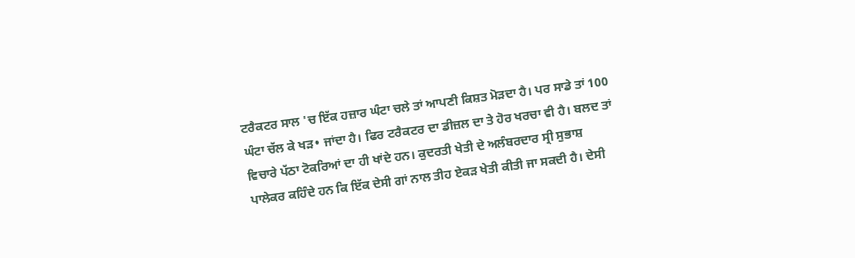ਟਰੈਕਟਰ ਸਾਲ 'ਚ ਇੱਕ ਹਜ਼ਾਰ ਘੰਟਾ ਚਲੇ ਤਾਂ ਆਪਣੀ ਕਿਸ਼ਤ ਮੋੜਦਾ ਹੈ। ਪਰ ਸਾਡੇ ਤਾਂ 100 ਘੰਟਾ ਚੱਲ ਕੇ ਖੜ• ਜਾਂਦਾ ਹੈ। ਫਿਰ ਟਰੈਕਟਰ ਦਾ ਡੀਜ਼ਲ ਦਾ ਤੇ ਹੋਰ ਖਰਚਾ ਵੀ ਹੈ। ਬਲਦ ਤਾਂ ਵਿਚਾਰੇ ਪੱਠਾ ਟੋਕਰਿਆਂ ਦਾ ਹੀ ਖਾਂਦੇ ਹਨ। ਕੁਦਰਤੀ ਖੇਤੀ ਦੇ ਅਲੰਬਰਦਾਰ ਸ੍ਰੀ ਸੁਭਾਸ਼ ਪਾਲੇਕਰ ਕਹਿੰਦੇ ਹਨ ਕਿ ਇੱਕ ਦੇਸੀ ਗਾਂ ਨਾਲ ਤੀਹ ਏਕੜ ਖੇਤੀ ਕੀਤੀ ਜਾ ਸਕਦੀ ਹੈ। ਦੇਸੀ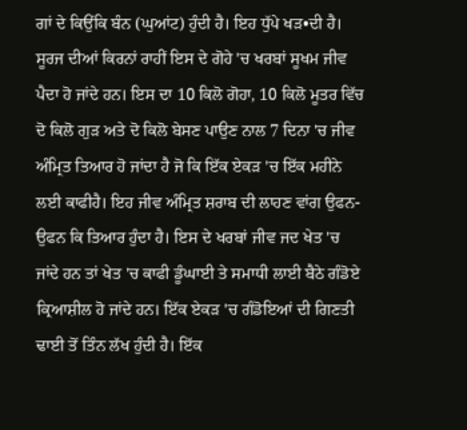ਗਾਂ ਦੇ ਕਿਉਂਕਿ ਬੰਨ (ਘੁਆਂਟ) ਹੁੰਦੀ ਹੈ। ਇਹ ਧੁੱਪੇ ਖੜ•ਦੀ ਹੈ। ਸੂਰਜ ਦੀਆਂ ਕਿਰਨਾਂ ਰਾਹੀਂ ਇਸ ਦੇ ਗੋਹੇ 'ਚ ਖਰਬਾਂ ਸੂਖਮ ਜੀਵ ਪੈਦਾ ਹੋ ਜਾਂਦੇ ਹਨ। ਇਸ ਦਾ 10 ਕਿਲੋ ਗੋਹਾ, 10 ਕਿਲੋ ਮੂਤਰ ਵਿੱਚ ਦੋ ਕਿਲੋ ਗੁੜ ਅਤੇ ਦੋ ਕਿਲੋ ਬੇਸਣ ਪਾਉਣ ਨਾਲ 7 ਦਿਨਾ 'ਚ ਜੀਵ ਅੰਮ੍ਰਿਤ ਤਿਆਰ ਹੋ ਜਾਂਦਾ ਹੈ ਜੋ ਕਿ ਇੱਕ ਏਕੜ 'ਚ ਇੱਕ ਮਹੀਨੇ ਲਈ ਕਾਫੀਹੈ। ਇਹ ਜੀਵ ਅੰਮ੍ਰਿਤ ਸ਼ਰਾਬ ਦੀ ਲਾਹਣ ਵਾਂਗ ਉਫਨ-ਉਫਨ ਕਿ ਤਿਆਰ ਹੁੰਦਾ ਹੈ। ਇਸ ਦੇ ਖਰਬਾਂ ਜੀਵ ਜਦ ਖੇਤ 'ਚ ਜਾਂਦੇ ਹਨ ਤਾਂ ਖੇਤ 'ਚ ਕਾਫੀ ਡੂੰਘਾਈ ਤੇ ਸਮਾਧੀ ਲਾਈ ਬੈਠੇ ਗੰਡੋਏ ਕ੍ਰਿਆਸ਼ੀਲ ਹੋ ਜਾਂਦੇ ਹਨ। ਇੱਕ ਏਕੜ 'ਚ ਗੰਡੋਇਆਂ ਦੀ ਗਿਣਤੀ ਢਾਈ ਤੋਂ ਤਿੰਨ ਲੱਖ ਹੁੰਦੀ ਹੈ। ਇੱਕ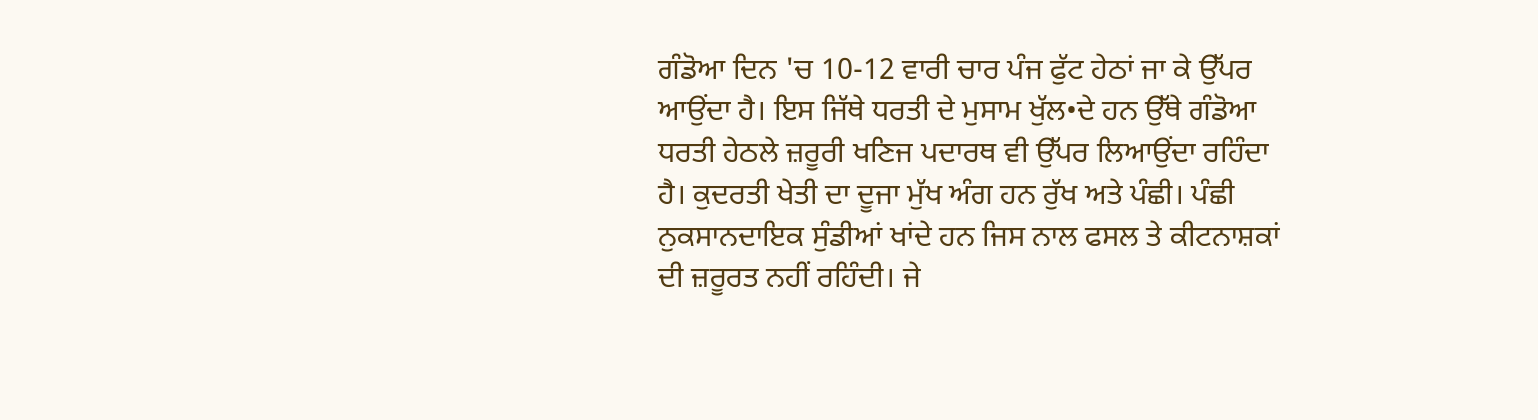ਗੰਡੋਆ ਦਿਨ 'ਚ 10-12 ਵਾਰੀ ਚਾਰ ਪੰਜ ਫੁੱਟ ਹੇਠਾਂ ਜਾ ਕੇ ਉੱਪਰ ਆਉਂਦਾ ਹੈ। ਇਸ ਜਿੱਥੇ ਧਰਤੀ ਦੇ ਮੁਸਾਮ ਖੁੱਲ•ਦੇ ਹਨ ਉੱਥੇ ਗੰਡੋਆ ਧਰਤੀ ਹੇਠਲੇ ਜ਼ਰੂਰੀ ਖਣਿਜ ਪਦਾਰਥ ਵੀ ਉੱਪਰ ਲਿਆਉਂਦਾ ਰਹਿੰਦਾ ਹੈ। ਕੁਦਰਤੀ ਖੇਤੀ ਦਾ ਦੂਜਾ ਮੁੱਖ ਅੰਗ ਹਨ ਰੁੱਖ ਅਤੇ ਪੰਛੀ। ਪੰਛੀ ਨੁਕਸਾਨਦਾਇਕ ਸੁੰਡੀਆਂ ਖਾਂਦੇ ਹਨ ਜਿਸ ਨਾਲ ਫਸਲ ਤੇ ਕੀਟਨਾਸ਼ਕਾਂ ਦੀ ਜ਼ਰੂਰਤ ਨਹੀਂ ਰਹਿੰਦੀ। ਜੇ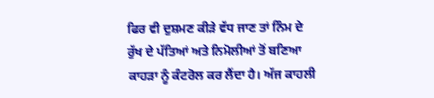ਫਿਰ ਵੀ ਦੁਸ਼ਮਣ ਕੀੜੇ ਵੱਧ ਜਾਣ ਤਾਂ ਨਿੰਮ ਦੇ ਰੁੱਖ ਦੇ ਪੱਤਿਆਂ ਅਤੇ ਨਿਮੋਲੀਆਂ ਤੋਂ ਬਣਿਆ ਕਾਹੜਾ ਨੂੰ ਕੰਟਰੋਲ ਕਰ ਲੈਂਦਾ ਹੈ। ਅੱਜ ਕਾਹਲੀ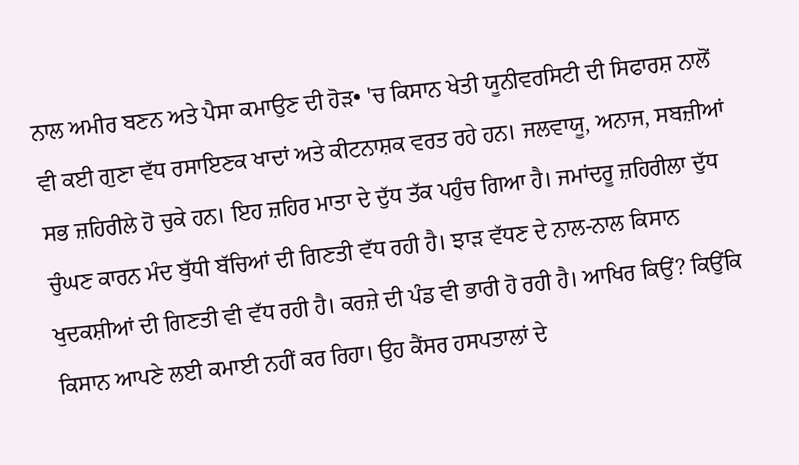ਨਾਲ ਅਮੀਰ ਬਣਨ ਅਤੇ ਪੈਸਾ ਕਮਾਉਣ ਦੀ ਹੋੜ• 'ਚ ਕਿਸਾਨ ਖੇਤੀ ਯੂਨੀਵਰਸਿਟੀ ਦੀ ਸਿਫਾਰਸ਼ ਨਾਲੋਂ ਵੀ ਕਈ ਗੁਣਾ ਵੱਧ ਰਸਾਇਣਕ ਖਾਦਾਂ ਅਤੇ ਕੀਟਨਾਸ਼ਕ ਵਰਤ ਰਹੇ ਹਨ। ਜਲਵਾਯੂ, ਅਨਾਜ, ਸਬਜ਼ੀਆਂ ਸਭ ਜ਼ਹਿਰੀਲੇ ਹੋ ਚੁਕੇ ਹਨ। ਇਹ ਜ਼ਹਿਰ ਮਾਤਾ ਦੇ ਦੁੱਧ ਤੱਕ ਪਹੁੰਚ ਗਿਆ ਹੈ। ਜਮਾਂਦਰੂ ਜ਼ਹਿਰੀਲਾ ਦੁੱਧ ਚੁੰਘਣ ਕਾਰਨ ਮੰਦ ਬੁੱਧੀ ਬੱਚਿਆਂ ਦੀ ਗਿਣਤੀ ਵੱਧ ਰਹੀ ਹੈ। ਝਾੜ ਵੱਧਣ ਦੇ ਨਾਲ-ਨਾਲ ਕਿਸਾਨ ਖੁਦਕਸ਼ੀਆਂ ਦੀ ਗਿਣਤੀ ਵੀ ਵੱਧ ਰਹੀ ਹੈ। ਕਰਜ਼ੇ ਦੀ ਪੰਡ ਵੀ ਭਾਰੀ ਹੋ ਰਹੀ ਹੈ। ਆਖਿਰ ਕਿਉਂ? ਕਿਉਂਕਿ ਕਿਸਾਨ ਆਪਣੇ ਲਈ ਕਮਾਈ ਨਹੀਂ ਕਰ ਰਿਹਾ। ਉਹ ਕੈਂਸਰ ਹਸਪਤਾਲਾਂ ਦੇ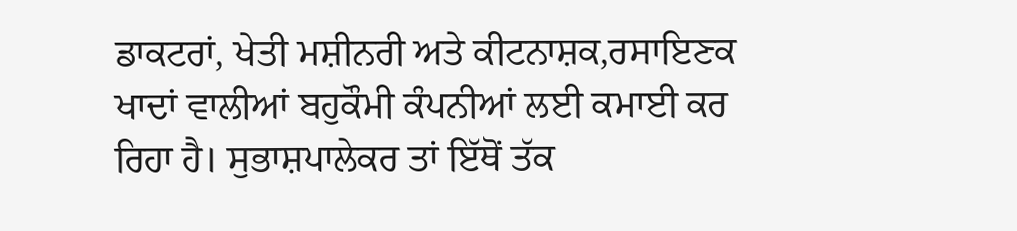ਡਾਕਟਰਾਂ, ਖੇਤੀ ਮਸ਼ੀਨਰੀ ਅਤੇ ਕੀਟਨਾਸ਼ਕ,ਰਸਾਇਣਕ ਖਾਦਾਂ ਵਾਲੀਆਂ ਬਹੁਕੌਮੀ ਕੰਪਨੀਆਂ ਲਈ ਕਮਾਈ ਕਰ ਰਿਹਾ ਹੈ। ਸੁਭਾਸ਼ਪਾਲੇਕਰ ਤਾਂ ਇੱਥੋਂ ਤੱਕ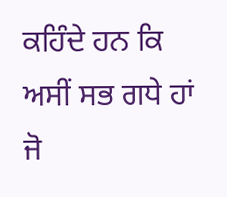ਕਹਿੰਦੇ ਹਨ ਕਿ ਅਸੀਂ ਸਭ ਗਧੇ ਹਾਂ ਜੋ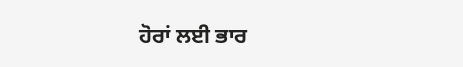ਹੋਰਾਂ ਲਈ ਭਾਰ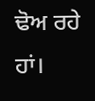ਢੋਅ ਰਹੇ ਹਾਂ।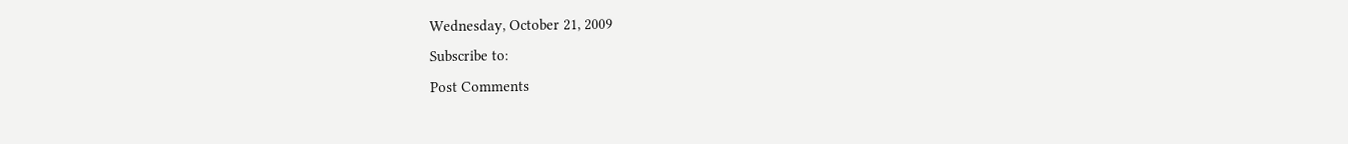Wednesday, October 21, 2009
Subscribe to:
Post Comments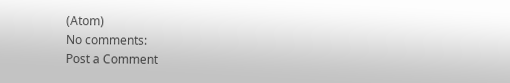(Atom)
No comments:
Post a Comment